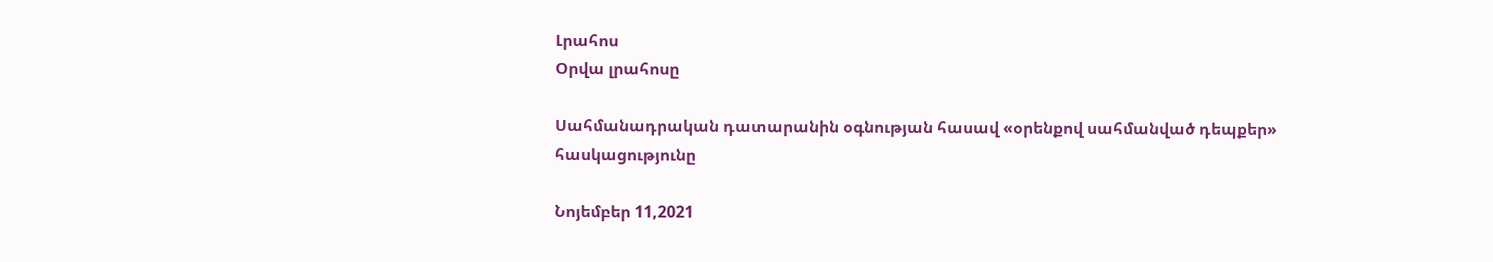Լրահոս
Օրվա լրահոսը

Սահմանադրական դատարանին օգնության հասավ «օրենքով սահմանված դեպքեր» հասկացությունը

Նոյեմբեր 11,2021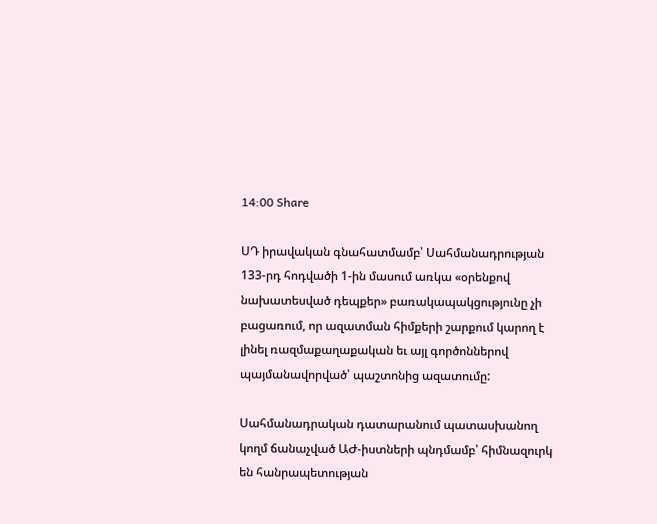14:00 Share

ՍԴ իրավական գնահատմամբ՝ Սահմանադրության 133-րդ հոդվածի 1-ին մասում առկա «օրենքով նախատեսված դեպքեր» բառակապակցությունը չի բացառում, որ ազատման հիմքերի շարքում կարող է լինել ռազմաքաղաքական եւ այլ գործոններով պայմանավորված՝ պաշտոնից ազատումը:

Սահմանադրական դատարանում պատասխանող կողմ ճանաչված ԱԺ-իստների պնդմամբ՝ հիմնազուրկ են հանրապետության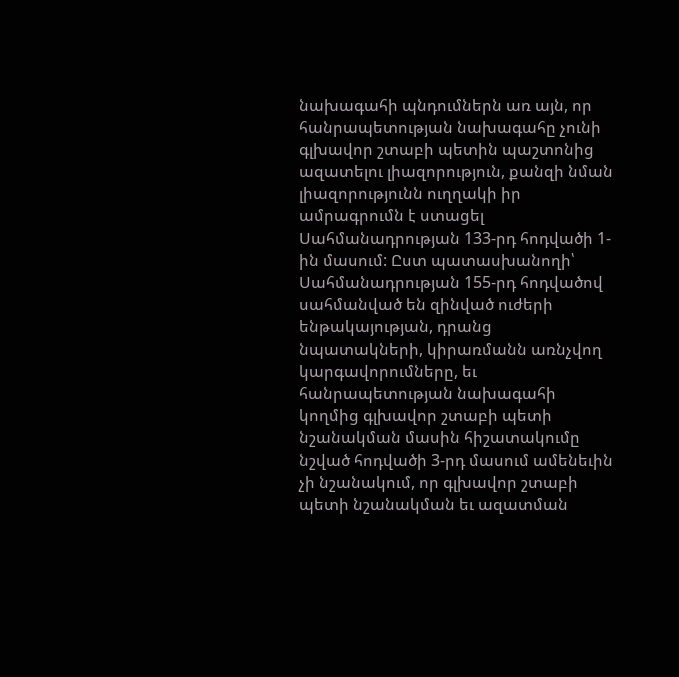նախագահի պնդումներն առ այն, որ հանրապետության նախագահը չունի գլխավոր շտաբի պետին պաշտոնից ազատելու լիազորություն, քանզի նման լիազորությունն ուղղակի իր ամրագրումն է ստացել Սահմանադրության 133-րդ հոդվածի 1-ին մասում: Ըստ պատասխանողի՝ Սահմանադրության 155-րդ հոդվածով սահմանված են զինված ուժերի ենթակայության, դրանց նպատակների, կիրառմանն առնչվող կարգավորումները, եւ հանրապետության նախագահի կողմից գլխավոր շտաբի պետի նշանակման մասին հիշատակումը նշված հոդվածի 3-րդ մասում ամենեւին չի նշանակում, որ գլխավոր շտաբի պետի նշանակման եւ ազատման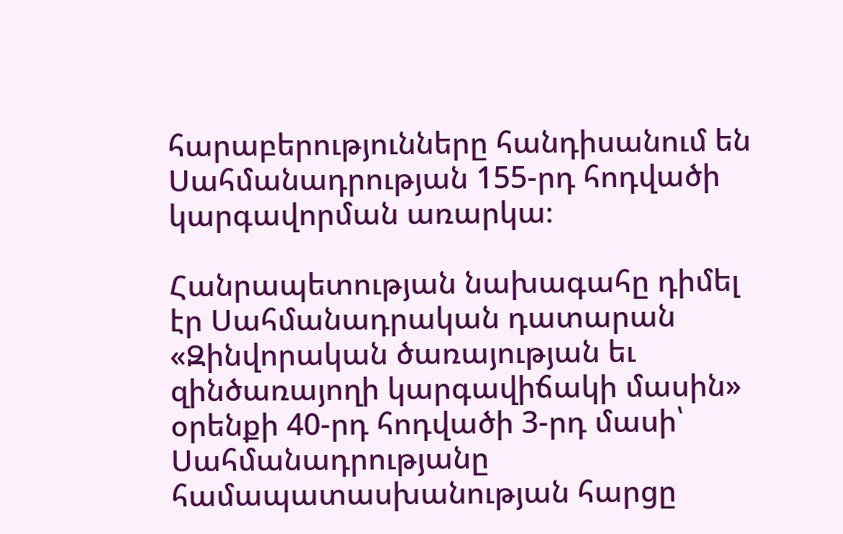հարաբերությունները հանդիսանում են Սահմանադրության 155-րդ հոդվածի կարգավորման առարկա։

Հանրապետության նախագահը դիմել էր Սահմանադրական դատարան «Զինվորական ծառայության եւ զինծառայողի կարգավիճակի մասին» օրենքի 40-րդ հոդվածի 3-րդ մասի՝ Սահմանադրությանը համապատասխանության հարցը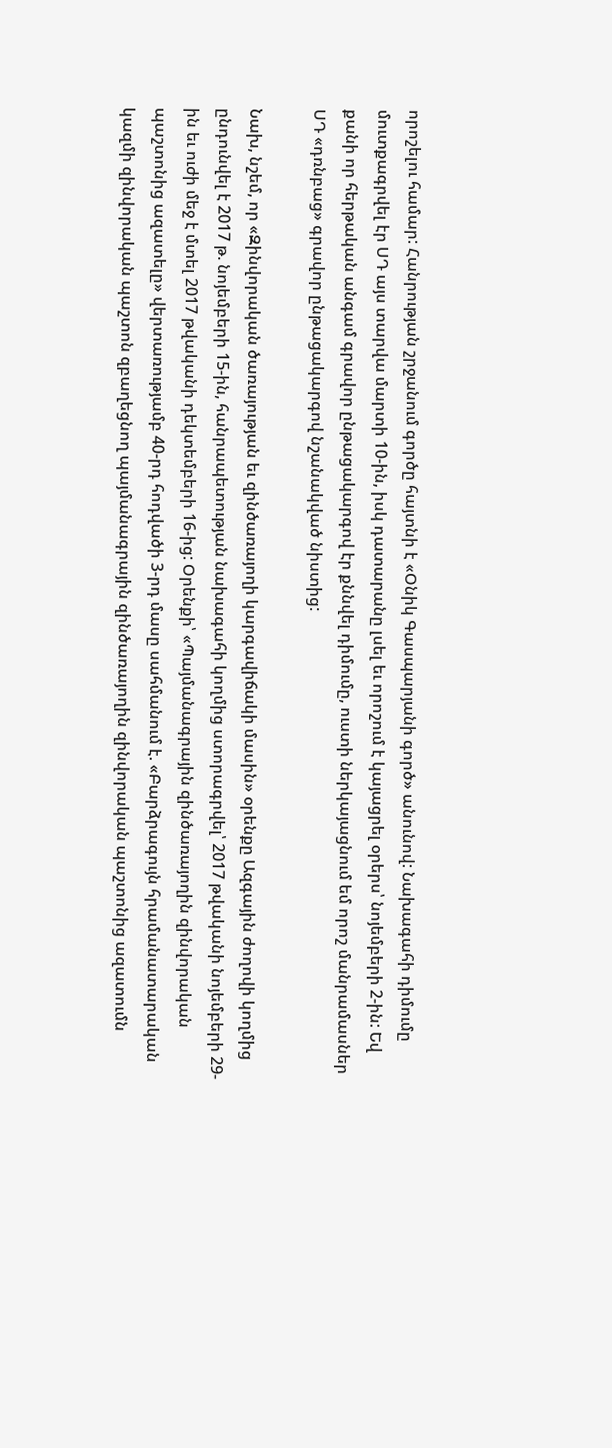որոշելու համար: Հանրության շրջանում գործը հայտնի է «Օնիկ Գասպարյանի գործ» անունով: Նախագահի դիմումը մուտքագրվել էր ՍԴ այս տարվա մարտի 10-ին, իսկ դատարանը լսել եւ որոշում է կայացրել օրերս՝ նոյեմբերի 2-ին: Եվ քանի որ հերթական անգամ գրավոր ընթացակարգով էր քննվել դիմումը, ուստի ներկայացնում եմ որոշ մանրամասներ ՍԴ «դռնբաց» գրավոր ընթացակարգով նշանակված նիստից:

Նախ, նշեմ, որ «Զինվորական ծառայության եւ զինծառայողի կարգավիճակի մասին» օրենքը Ազգային ժողովի կողմից ընդունվել է 2017 թ. նոյեմբերի 15-ին, հանրապետության նախագահի կողմից ստորագրվել՝ 2017 թվականի նոյեմբերի 29-ին եւ ուժի մեջ է մտել 2017 թվականի դեկտեմբերի 16-ից: Օրենքի՝ «Պայմանագրային զինծառայողին զինվորական պաշտոնից ազատելը» վերտառությամբ 40-րդ հոդվածի 3-րդ մասը սահմանում է. «Բարձրագույն հրամանատարական կազմի զինվորական պաշտոն զբաղեցնող պայմանագրային զինծառայողին զինվորական պաշտոնից ազատումն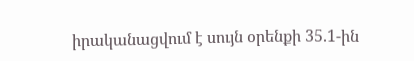իրականացվում է սույն օրենքի 35.1-ին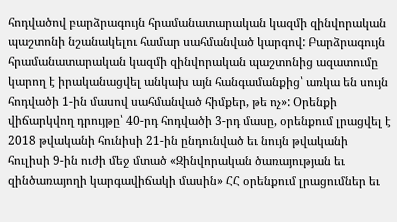հոդվածով բարձրագույն հրամանատարական կազմի զինվորական պաշտոնի նշանակելու համար սահմանված կարգով: Բարձրագույն հրամանատարական կազմի զինվորական պաշտոնից ազատումը կարող է իրականացվել անկախ այն հանգամանքից՝ առկա են սույն հոդվածի 1-ին մասով սահմանված հիմքեր, թե ոչ»: Օրենքի վիճարկվող դրույթը՝ 40-րդ հոդվածի 3-րդ մասը, օրենքում լրացվել է 2018 թվականի հունիսի 21-ին ընդունված եւ նույն թվականի հուլիսի 9-ին ուժի մեջ մտած «Զինվորական ծառայության եւ զինծառայողի կարգավիճակի մասին» ՀՀ օրենքում լրացումներ եւ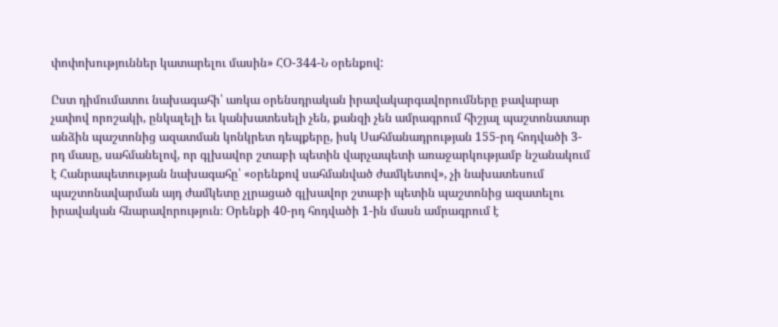փոփոխություններ կատարելու մասին» ՀՕ-344-Ն օրենքով:

Ըստ դիմումատու նախագահի՝ առկա օրենսդրական իրավակարգավորումները բավարար չափով որոշակի, ընկալելի եւ կանխատեսելի չեն, քանզի չեն ամրագրում հիշյալ պաշտոնատար անձին պաշտոնից ազատման կոնկրետ դեպքերը, իսկ Սահմանադրության 155-րդ հոդվածի 3-րդ մասը, սահմանելով, որ գլխավոր շտաբի պետին վարչապետի առաջարկությամբ նշանակում է Հանրապետության նախագահը՝ «օրենքով սահմանված ժամկետով», չի նախատեսում պաշտոնավարման այդ ժամկետը չլրացած գլխավոր շտաբի պետին պաշտոնից ազատելու իրավական հնարավորություն։ Օրենքի 40-րդ հոդվածի 1-ին մասն ամրագրում է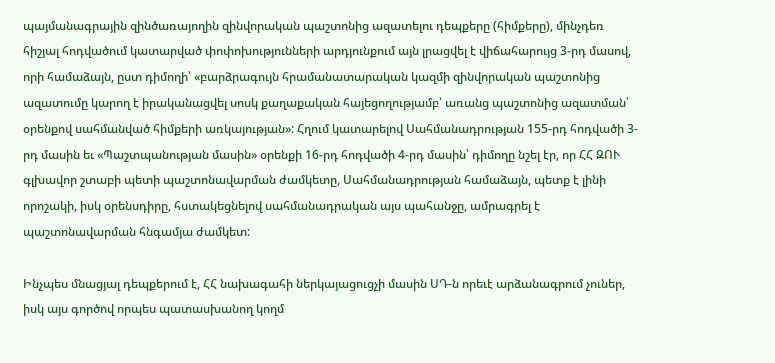պայմանագրային զինծառայողին զինվորական պաշտոնից ազատելու դեպքերը (հիմքերը), մինչդեռ հիշյալ հոդվածում կատարված փոփոխությունների արդյունքում այն լրացվել է վիճահարույց 3-րդ մասով, որի համաձայն, ըստ դիմողի՝ «բարձրագույն հրամանատարական կազմի զինվորական պաշտոնից ազատումը կարող է իրականացվել սոսկ քաղաքական հայեցողությամբ՝ առանց պաշտոնից ազատման՝ օրենքով սահմանված հիմքերի առկայության»: Հղում կատարելով Սահմանադրության 155-րդ հոդվածի 3-րդ մասին եւ «Պաշտպանության մասին» օրենքի 16-րդ հոդվածի 4-րդ մասին՝ դիմողը նշել էր, որ ՀՀ ԶՈՒ գլխավոր շտաբի պետի պաշտոնավարման ժամկետը, Սահմանադրության համաձայն, պետք է լինի որոշակի, իսկ օրենսդիրը, հստակեցնելով սահմանադրական այս պահանջը, ամրագրել է պաշտոնավարման հնգամյա ժամկետ:

Ինչպես մնացյալ դեպքերում է, ՀՀ նախագահի ներկայացուցչի մասին ՍԴ-ն որեւէ արձանագրում չուներ, իսկ այս գործով որպես պատասխանող կողմ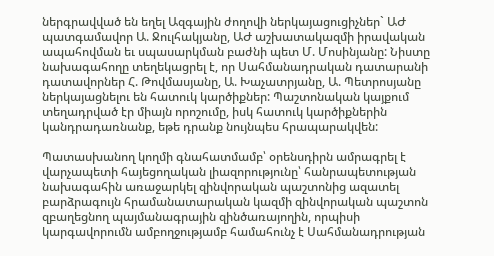ներգրավված են եղել Ազգային ժողովի ներկայացուցիչներ` ԱԺ պատգամավոր Ա. Ջուլհակյանը, ԱԺ աշխատակազմի իրավական ապահովման եւ սպասարկման բաժնի պետ Մ. Մոսինյանը: Նիստը նախագահողը տեղեկացրել է, որ Սահմանադրական դատարանի դատավորներ Հ. Թովմասյանը, Ա. Խաչատրյանը, Ա. Պետրոսյանը ներկայացնելու են հատուկ կարծիքներ: Պաշտոնական կայքում տեղադրված էր միայն որոշումը, իսկ հատուկ կարծիքներին կանդրադառնանք, եթե դրանք նույնպես հրապարակվեն:

Պատասխանող կողմի գնահատմամբ՝ օրենսդիրն ամրագրել է վարչապետի հայեցողական լիազորությունը՝ հանրապետության նախագահին առաջարկել զինվորական պաշտոնից ազատել բարձրագույն հրամանատարական կազմի զինվորական պաշտոն զբաղեցնող պայմանագրային զինծառայողին, որպիսի կարգավորումն ամբողջությամբ համահունչ է Սահմանադրության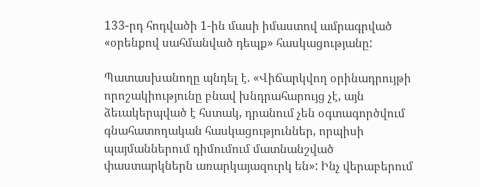133-րդ հոդվածի 1-ին մասի իմաստով ամրագրված «օրենքով սահմանված դեպք» հասկացությանը:

Պատասխանողը պնդել է. «Վիճարկվող օրինադրույթի որոշակիությունը բնավ խնդրահարույց չէ, այն ձեւակերպված է հստակ, դրանում չեն օգտագործվում գնահատողական հասկացություններ, որպիսի պայմաններում դիմումում մատնանշված փաստարկներն առարկայազուրկ են»: Ինչ վերաբերում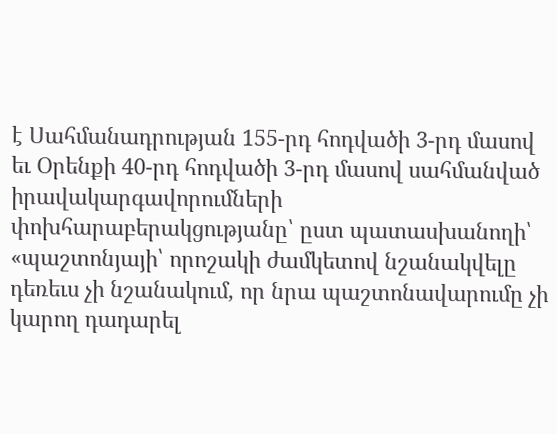է Սահմանադրության 155-րդ հոդվածի 3-րդ մասով եւ Օրենքի 40-րդ հոդվածի 3-րդ մասով սահմանված իրավակարգավորումների փոխհարաբերակցությանը՝ ըստ պատասխանողի՝ «պաշտոնյայի՝ որոշակի ժամկետով նշանակվելը դեռեւս չի նշանակում, որ նրա պաշտոնավարումը չի կարող դադարել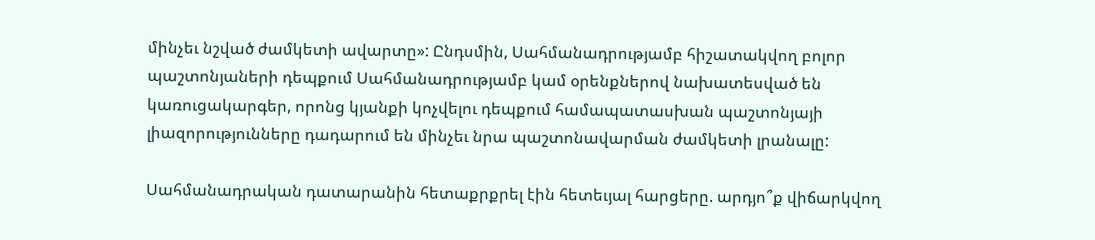մինչեւ նշված ժամկետի ավարտը»: Ընդսմին, Սահմանադրությամբ հիշատակվող բոլոր պաշտոնյաների դեպքում Սահմանադրությամբ կամ օրենքներով նախատեսված են կառուցակարգեր, որոնց կյանքի կոչվելու դեպքում համապատասխան պաշտոնյայի լիազորությունները դադարում են մինչեւ նրա պաշտոնավարման ժամկետի լրանալը:

Սահմանադրական դատարանին հետաքրքրել էին հետեւյալ հարցերը. արդյո՞ք վիճարկվող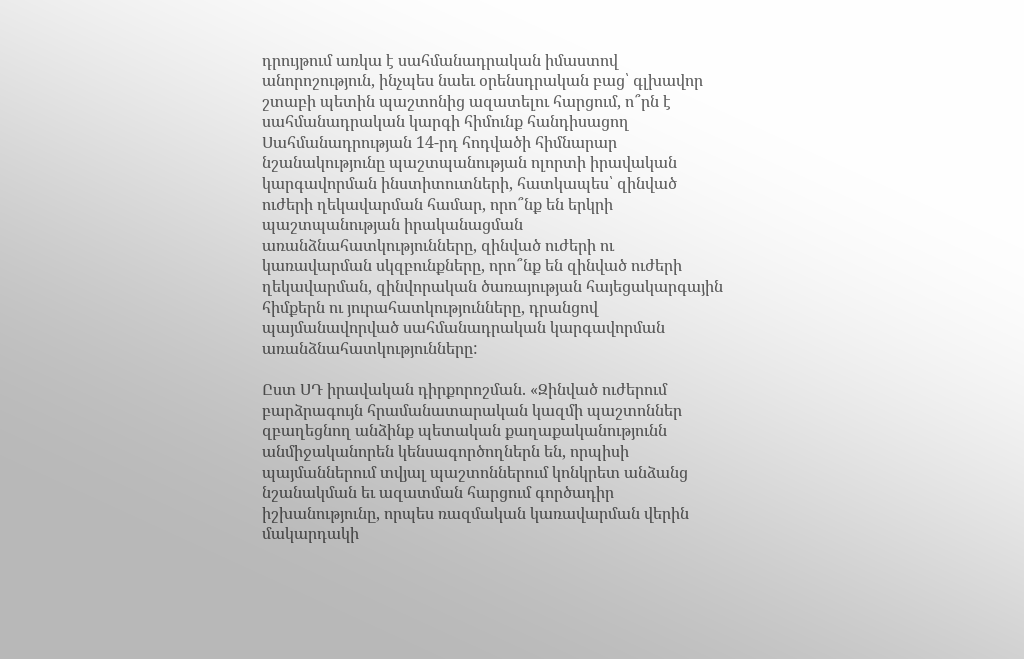դրույթում առկա է սահմանադրական իմաստով անորոշություն, ինչպես նաեւ օրենսդրական բաց՝ գլխավոր շտաբի պետին պաշտոնից ազատելու հարցում, ո՞րն է սահմանադրական կարգի հիմունք հանդիսացող Սահմանադրության 14-րդ հոդվածի հիմնարար նշանակությունը պաշտպանության ոլորտի իրավական կարգավորման ինստիտուտների, հատկապես՝ զինված ուժերի ղեկավարման համար, որո՞նք են երկրի պաշտպանության իրականացման առանձնահատկությունները, զինված ուժերի ու կառավարման սկզբունքները, որո՞նք են զինված ուժերի ղեկավարման, զինվորական ծառայության հայեցակարգային հիմքերն ու յուրահատկությունները, դրանցով պայմանավորված սահմանադրական կարգավորման առանձնահատկությունները:

Ըստ ՍԴ իրավական դիրքորոշման. «Զինված ուժերում բարձրագույն հրամանատարական կազմի պաշտոններ զբաղեցնող անձինք պետական քաղաքականությունն անմիջականորեն կենսագործողներն են, որպիսի պայմաններում տվյալ պաշտոններում կոնկրետ անձանց նշանակման եւ ազատման հարցում գործադիր իշխանությունը, որպես ռազմական կառավարման վերին մակարդակի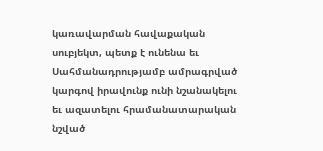կառավարման հավաքական սուբյեկտ, պետք է ունենա եւ Սահմանադրությամբ ամրագրված կարգով իրավունք ունի նշանակելու եւ ազատելու հրամանատարական նշված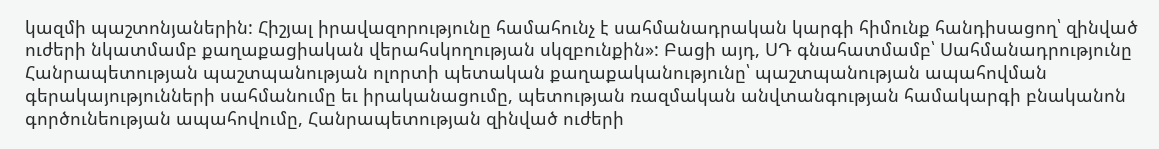կազմի պաշտոնյաներին: Հիշյալ իրավազորությունը համահունչ է սահմանադրական կարգի հիմունք հանդիսացող՝ զինված ուժերի նկատմամբ քաղաքացիական վերահսկողության սկզբունքին»: Բացի այդ, ՍԴ գնահատմամբ՝ Սահմանադրությունը Հանրապետության պաշտպանության ոլորտի պետական քաղաքականությունը՝ պաշտպանության ապահովման գերակայությունների սահմանումը եւ իրականացումը, պետության ռազմական անվտանգության համակարգի բնականոն գործունեության ապահովումը, Հանրապետության զինված ուժերի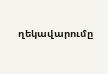ղեկավարումը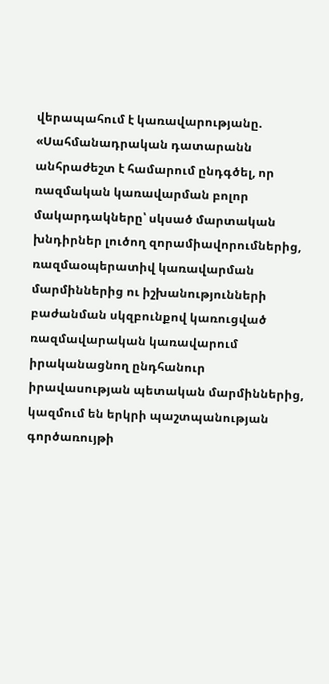վերապահում է կառավարությանը. «Սահմանադրական դատարանն անհրաժեշտ է համարում ընդգծել, որ ռազմական կառավարման բոլոր մակարդակները՝ սկսած մարտական խնդիրներ լուծող զորամիավորումներից, ռազմաօպերատիվ կառավարման մարմիններից ու իշխանությունների բաժանման սկզբունքով կառուցված ռազմավարական կառավարում իրականացնող ընդհանուր իրավասության պետական մարմիններից, կազմում են երկրի պաշտպանության գործառույթի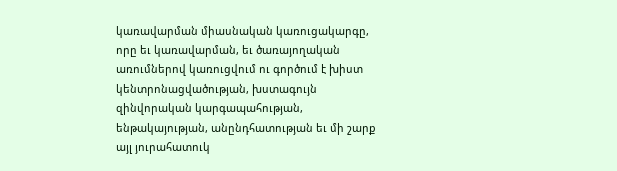կառավարման միասնական կառուցակարգը, որը եւ կառավարման, եւ ծառայողական առումներով կառուցվում ու գործում է խիստ կենտրոնացվածության, խստագույն զինվորական կարգապահության, ենթակայության, անընդհատության եւ մի շարք այլ յուրահատուկ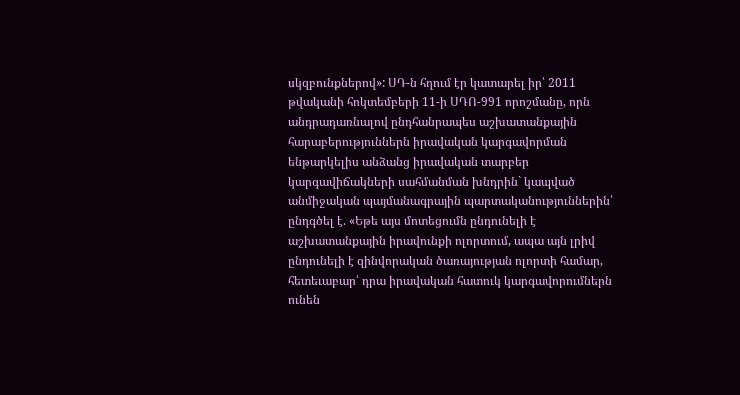սկզբունքներով»: ՍԴ-ն հղում էր կատարել իր՝ 2011 թվականի հոկտեմբերի 11-ի ՍԴՈ-991 որոշմանը, որն անդրադառնալով ընդհանրապես աշխատանքային հարաբերություններն իրավական կարգավորման ենթարկելիս անձանց իրավական տարբեր կարգավիճակների սահմանման խնդրին` կապված անմիջական պայմանագրային պարտականություններին՝ ընդգծել է. «Եթե այս մոտեցումն ընդունելի է աշխատանքային իրավունքի ոլորտում, ապա այն լրիվ ընդունելի է զինվորական ծառայության ոլորտի համար, հետեւաբար՝ դրա իրավական հատուկ կարգավորումներն ունեն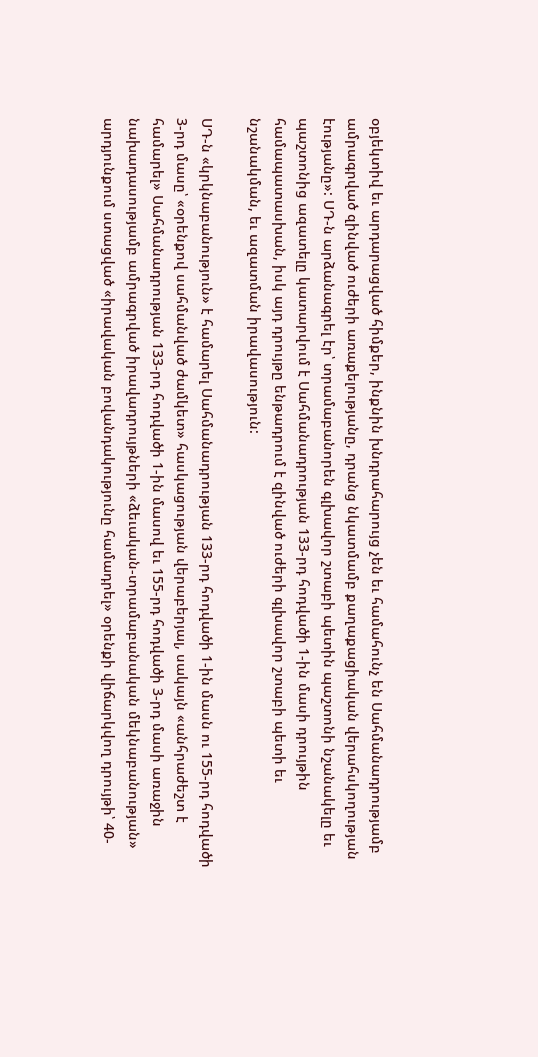օբյեկտիվ եւ արդարացված հիմքեր, ինքնին խնդրահարույց չեն եւ համահունչ են Սահմանադրությամբ ամրագրված զինված ուժերի առաքելությանը, դրանց նկատմամբ քաղաքացիական վերահսկողության էությանը»: ՍԴ-ն արձանագրել էր՝ տրամաբանորեն գլխավոր շտաբի պետին պաշտոնի նշանակելը եւ պաշտոնից ազատելը կատարվում է Սահմանադրության 133-րդ հոդվածի 1-ին մասի դրույթին համապատասխան, իսկ այդ դրույթը ենթադրում է զինված ուժերի գլխավոր շտաբի պետի եւ նշանակման, եւ ազատման իրավասություն:

ՍԴ-ն «կրկնաբանություն» է համարել Սահմանադրության 133-րդ հոդվածի 1-ին մասն ու 155-րդ հոդվածի 3-րդ մասը՝ «օրենքով սահմանված ժամկետ» հասկացության վերաբերյալ, սակայն «անհրաժեշտ է համարել» Սահմանադրության 133-րդ հոդվածի 1-ին մասով եւ 155-րդ հոդվածի 3-րդ մասի առաջին նախադասությամբ ամրագրված իրավադրույթների «ձեւական-տրամաբանական մեկնաբանության» արդյունքում ստացված «իրավական բովանդակությունը համադրել» օրենքի վիճարկվող դրույթի՝ 40-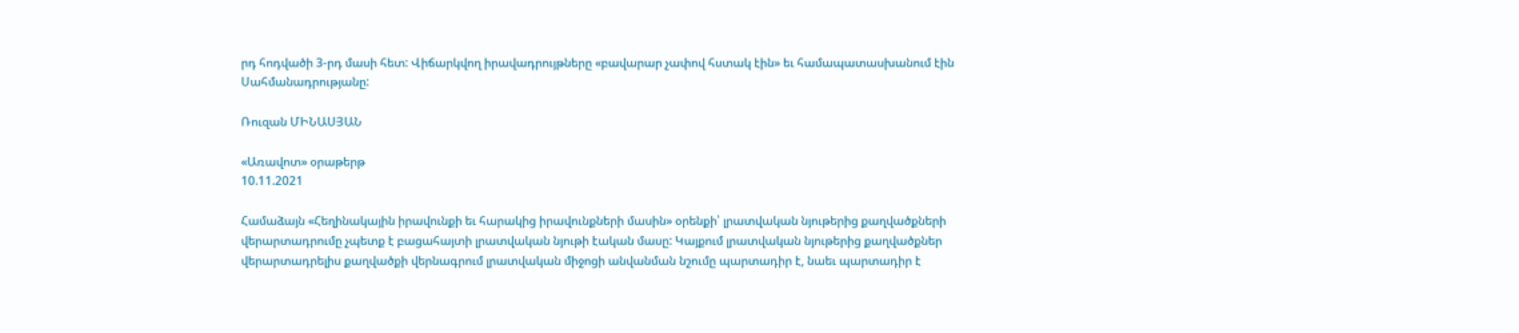րդ հոդվածի 3-րդ մասի հետ: Վիճարկվող իրավադրույթները «բավարար չափով հստակ էին» եւ համապատասխանում էին Սահմանադրությանը:

Ռուզան ՄԻՆԱՍՅԱՆ

«Առավոտ» օրաթերթ
10.11.2021

Համաձայն «Հեղինակային իրավունքի եւ հարակից իրավունքների մասին» օրենքի՝ լրատվական նյութերից քաղվածքների վերարտադրումը չպետք է բացահայտի լրատվական նյութի էական մասը: Կայքում լրատվական նյութերից քաղվածքներ վերարտադրելիս քաղվածքի վերնագրում լրատվական միջոցի անվանման նշումը պարտադիր է, նաեւ պարտադիր է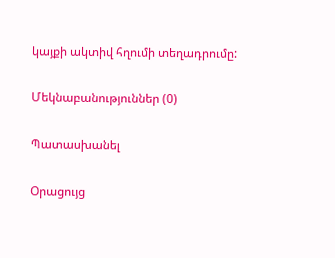կայքի ակտիվ հղումի տեղադրումը:

Մեկնաբանություններ (0)

Պատասխանել

Օրացույց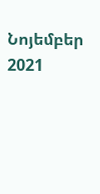Նոյեմբեր 2021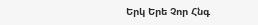Երկ Երե Չոր Հնգ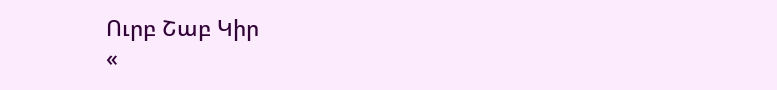Ուրբ Շաբ Կիր
«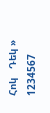Հոկ   Դեկ »
1234567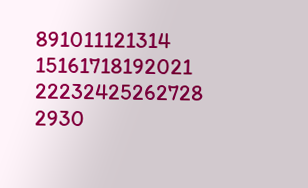891011121314
15161718192021
22232425262728
2930